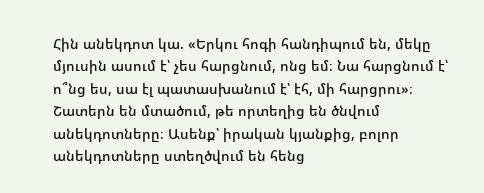Հին անեկդոտ կա. «Երկու հոգի հանդիպում են, մեկը մյուսին ասում է՝ չես հարցնում, ոնց եմ։ Նա հարցնում է՝ ո՞նց ես, սա էլ պատասխանում է՝ էհ, մի հարցրու»։ Շատերն են մտածում, թե որտեղից են ծնվում անեկդոտները։ Ասենք՝ իրական կյանքից, բոլոր անեկդոտները ստեղծվում են հենց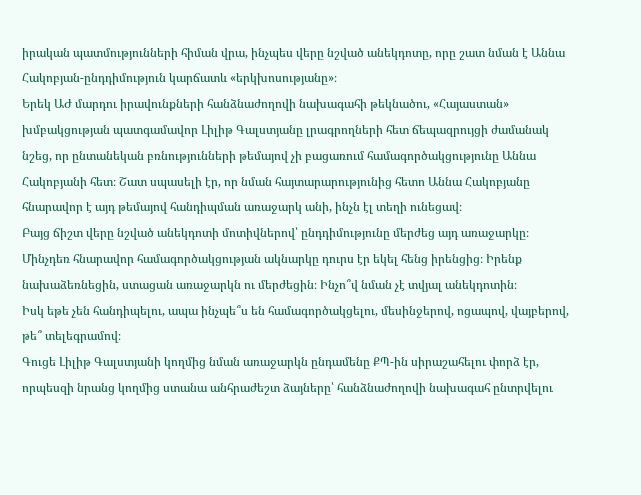իրական պատմությունների հիման վրա, ինչպես վերը նշված անեկդոտը, որը շատ նման է Աննա Հակոբյան-ընդդիմություն կարճատև «երկխոսությանը»։
Երեկ ԱԺ մարդու իրավունքների հանձնաժողովի նախագահի թեկնածու, «Հայաստան» խմբակցության պատգամավոր Լիլիթ Գալստյանը լրագրողների հետ ճեպազրույցի ժամանակ նշեց, որ ընտանեկան բռնությունների թեմայով չի բացառում համագործակցությունը Աննա Հակոբյանի հետ։ Շատ սպասելի էր, որ նման հայտարարությունից հետո Աննա Հակոբյանը հնարավոր է այդ թեմայով հանդիպման առաջարկ անի, ինչն էլ տեղի ունեցավ։
Բայց ճիշտ վերը նշված անեկդոտի մոտիվներով՝ ընդդիմությունը մերժեց այդ առաջարկը։ Մինչդեռ հնարավոր համագործակցության ակնարկը դուրս էր եկել հենց իրենցից։ Իրենք նախաձեռնեցին, ստացան առաջարկն ու մերժեցին։ Ինչո՞վ նման չէ տվյալ անեկդոտին։
Իսկ եթե չեն հանդիպելու, ապա ինչպե՞ս են համագործակցելու, մեսինջերով, ոցապով, վայբերով, թե՞ տելեգրամով։
Գուցե Լիլիթ Գալստյանի կողմից նման առաջարկն ընդամենը ՔՊ-ին սիրաշահելու փորձ էր, որպեսզի նրանց կողմից ստանա անհրաժեշտ ձայները՝ հանձնաժողովի նախագահ ընտրվելու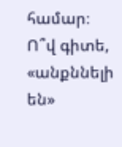համար։ Ո՞վ գիտե, «անքննելի են»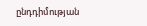ընդդիմության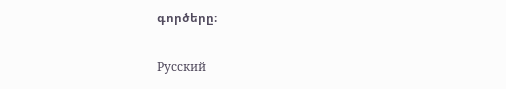գործերը։

Русский